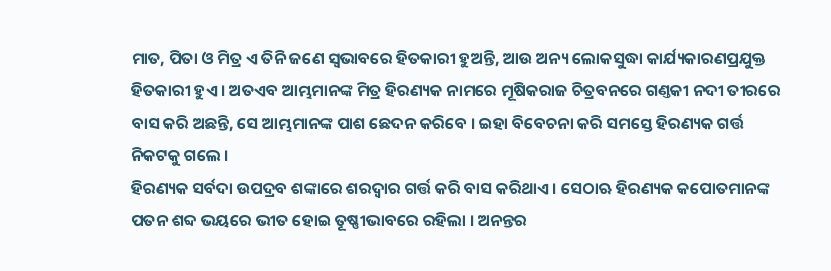ମାତ, ପିତା ଓ ମିତ୍ର ଏ ତିନି ଜଣେ ସ୍ୱଭାବରେ ହିତକାରୀ ହୁଅନ୍ତି, ଆଉ ଅନ୍ୟ ଲୋକସୁଦ୍ଧା କାର୍ଯ୍ୟକାରଣପ୍ରଯୁକ୍ତ ହିତକାରୀ ହୁଏ । ଅତଏବ ଆମ୍ଭମାନଙ୍କ ମିତ୍ର ହିରଣ୍ୟକ ନାମରେ ମୂଷିକରାଜ ଚିତ୍ରବନରେ ଗଣ୍ତକୀ ନଦୀ ତୀରରେ ବାସ କରି ଅଛନ୍ତି, ସେ ଆମ୍ଭମାନଙ୍କ ପାଶ ଛେଦନ କରିବେ । ଇହା ବିବେଚନା କରି ସମସ୍ତେ ହିରଣ୍ୟକ ଗର୍ତ୍ତ ନିକଟକୁ ଗଲେ ।
ହିରଣ୍ୟକ ସର୍ବଦା ଉପଦ୍ରବ ଶଙ୍କାରେ ଶରଦ୍ୱାର ଗର୍ତ୍ତ କରି ବାସ କରିଥାଏ । ସେଠାଋ ହିରଣ୍ୟକ କପୋତମାନଙ୍କ ପତନ ଶବ୍ଦ ଭୟରେ ଭୀତ ହୋଇ ତୂଷ୍ଣୀଭାବରେ ରହିଲା । ଅନନ୍ତର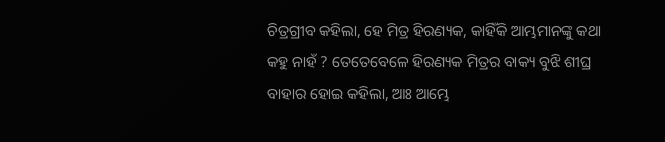ଚିତ୍ରଗ୍ରୀବ କହିଲା, ହେ ମିତ୍ର ହିରଣ୍ୟକ, କାହିଁକି ଆମ୍ଭମାନଙ୍କୁ କଥା କହୁ ନାହଁ ? ତେତେବେଳେ ହିରଣ୍ୟକ ମିତ୍ରର ବାକ୍ୟ ବୁଝି ଶୀଘ୍ର ବାହାର ହୋଇ କହିଲା, ଆଃ ଆମ୍ଭେ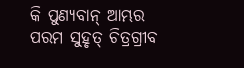କି ପୁଣ୍ୟବାନ୍ ଆମ୍ଭର ପରମ ସୁହୃତ୍ ଚିତ୍ରଗ୍ରୀବ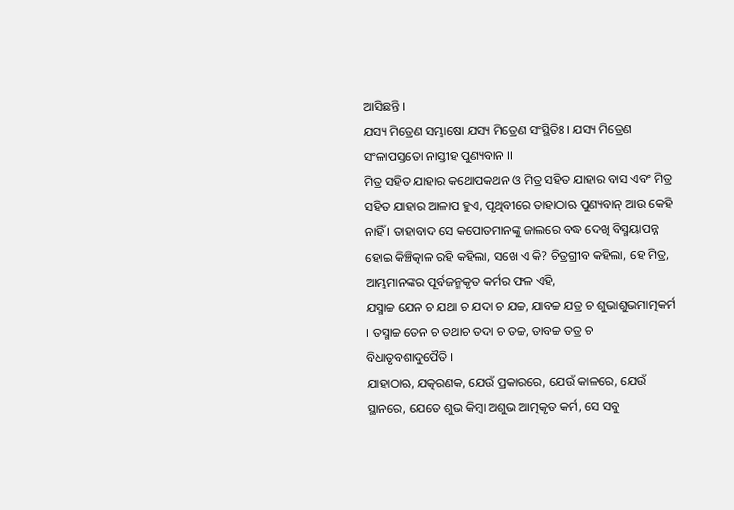ଆସିଛନ୍ତି ।
ଯସ୍ୟ ମିତ୍ରେଣ ସମ୍ଭାଷୋ ଯସ୍ୟ ମିତ୍ରେଣ ସଂସ୍ଥିତିଃ । ଯସ୍ୟ ମିତ୍ରେଣ ସଂଳାପସ୍ତତୋ ନାସ୍ତୀହ ପୁଣ୍ୟବାନ ।।
ମିତ୍ର ସହିତ ଯାହାର କଥୋପକଥନ ଓ ମିତ୍ର ସହିତ ଯାହାର ବାସ ଏବଂ ମିତ୍ର ସହିତ ଯାହାର ଆଳାପ ହୁଏ, ପୃଥିବୀରେ ତାହାଠାଋ ପୁଣ୍ୟବାନ୍ ଆଉ କେହି ନାହିଁ । ତାହାବାଦ ସେ କପୋତମାନଙ୍କୁ ଜାଲରେ ବଦ୍ଧ ଦେଖି ବିସ୍ମୟାପନ୍ନ ହୋଇ କିଞ୍ଚିତ୍କାଳ ରହି କହିଲା, ସଖେ ଏ କି? ଚିତ୍ରଗ୍ରୀବ କହିଲା, ହେ ମିତ୍ର, ଆମ୍ଭମାନଙ୍କର ପୂର୍ବଜନ୍ମକୃତ କର୍ମର ଫଳ ଏହି,
ଯସ୍ମାଚ୍ଚ ଯେନ ଚ ଯଥା ଚ ଯଦା ଚ ଯଚ୍ଚ, ଯାବଚ୍ଚ ଯତ୍ର ଚ ଶୁଭାଶୁଭମାତ୍ମକର୍ମ । ତସ୍ମାଚ୍ଚ ତେନ ଚ ତଥାଚ ତଦା ଚ ତଚ୍ଚ, ତାବଚ୍ଚ ତତ୍ର ଚ ବିଧାତୃବଶାଦୁପୈତି ।
ଯାହାଠାଋ, ଯତ୍କରଣକ, ଯେଉଁ ପ୍ରକାରରେ, ଯେଉଁ କାଳରେ, ଯେଉଁ ସ୍ଥାନରେ, ଯେତେ ଶୁଭ କିମ୍ବା ଅଶୁଭ ଆତ୍ମକୃତ କର୍ମ, ସେ ସବୁ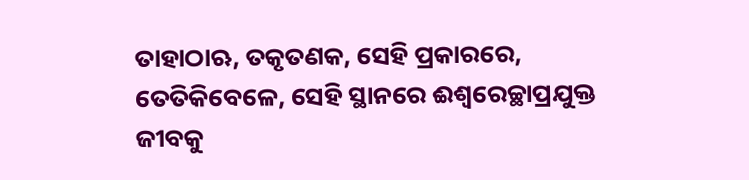ତାହାଠାଋ, ତକୃତଣକ, ସେହି ପ୍ରକାରରେ, ତେତିକିବେଳେ, ସେହି ସ୍ଥାନରେ ଈଶ୍ୱରେଚ୍ଛାପ୍ରଯୁକ୍ତ ଜୀବକୁ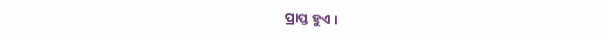ପ୍ରାପ୍ତ ହୁଏ ।